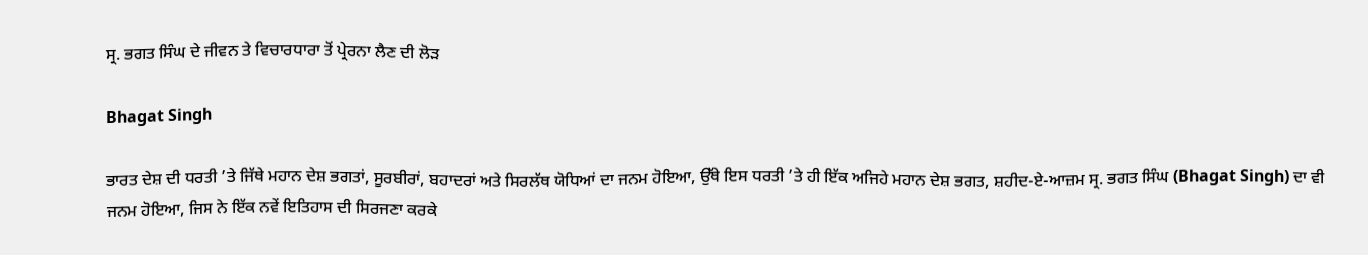ਸ੍ਰ. ਭਗਤ ਸਿੰਘ ਦੇ ਜੀਵਨ ਤੇ ਵਿਚਾਰਧਾਰਾ ਤੋਂ ਪ੍ਰੇਰਨਾ ਲੈਣ ਦੀ ਲੋੜ

Bhagat Singh

ਭਾਰਤ ਦੇਸ਼ ਦੀ ਧਰਤੀ ’ਤੇ ਜਿੱਥੇ ਮਹਾਨ ਦੇਸ਼ ਭਗਤਾਂ, ਸੂਰਬੀਰਾਂ, ਬਹਾਦਰਾਂ ਅਤੇ ਸਿਰਲੱਥ ਯੋਧਿਆਂ ਦਾ ਜਨਮ ਹੋਇਆ, ਉੱਥੇ ਇਸ ਧਰਤੀ ’ਤੇ ਹੀ ਇੱਕ ਅਜਿਹੇ ਮਹਾਨ ਦੇਸ਼ ਭਗਤ, ਸ਼ਹੀਦ-ਏ-ਆਜ਼ਮ ਸ੍ਰ. ਭਗਤ ਸਿੰਘ (Bhagat Singh) ਦਾ ਵੀ ਜਨਮ ਹੋਇਆ, ਜਿਸ ਨੇ ਇੱਕ ਨਵੇਂ ਇਤਿਹਾਸ ਦੀ ਸਿਰਜਣਾ ਕਰਕੇ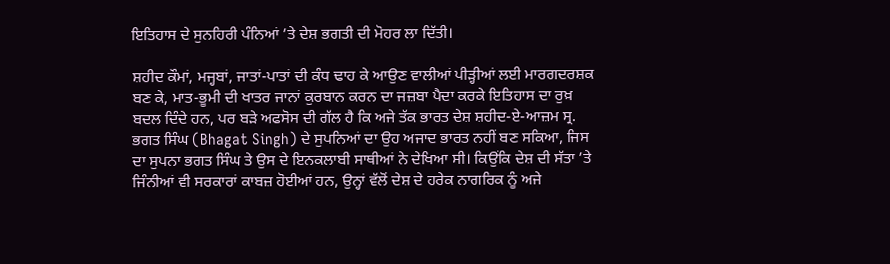ਇਤਿਹਾਸ ਦੇ ਸੁਨਹਿਰੀ ਪੰਨਿਆਂ ’ਤੇ ਦੇਸ਼ ਭਗਤੀ ਦੀ ਮੋਹਰ ਲਾ ਦਿੱਤੀ।

ਸ਼ਹੀਦ ਕੌਮਾਂ, ਮਜ੍ਹਬਾਂ, ਜਾਤਾਂ-ਪਾਤਾਂ ਦੀ ਕੰਧ ਢਾਹ ਕੇ ਆਉਣ ਵਾਲੀਆਂ ਪੀੜ੍ਹੀਆਂ ਲਈ ਮਾਰਗਦਰਸ਼ਕ ਬਣ ਕੇ, ਮਾਤ-ਭੂਮੀ ਦੀ ਖਾਤਰ ਜਾਨਾਂ ਕੁਰਬਾਨ ਕਰਨ ਦਾ ਜਜ਼ਬਾ ਪੈਦਾ ਕਰਕੇ ਇਤਿਹਾਸ ਦਾ ਰੁਖ਼ ਬਦਲ ਦਿੰਦੇ ਹਨ, ਪਰ ਬੜੇ ਅਫਸੋਸ ਦੀ ਗੱਲ ਹੈ ਕਿ ਅਜੇ ਤੱਕ ਭਾਰਤ ਦੇਸ਼ ਸ਼ਹੀਦ-ਏ-ਆਜ਼ਮ ਸ੍ਰ. ਭਗਤ ਸਿੰਘ (Bhagat Singh) ਦੇ ਸੁਪਨਿਆਂ ਦਾ ਉਹ ਅਜਾਦ ਭਾਰਤ ਨਹੀਂ ਬਣ ਸਕਿਆ, ਜਿਸ ਦਾ ਸੁਪਨਾ ਭਗਤ ਸਿੰਘ ਤੇ ਉਸ ਦੇ ਇਨਕਲਾਬੀ ਸਾਥੀਆਂ ਨੇ ਦੇਖਿਆ ਸੀ। ਕਿਉਂਕਿ ਦੇਸ਼ ਦੀ ਸੱਤਾ ’ਤੇ ਜਿੰਨੀਆਂ ਵੀ ਸਰਕਾਰਾਂ ਕਾਬਜ਼ ਹੋਈਆਂ ਹਨ, ਉਨ੍ਹਾਂ ਵੱਲੋਂ ਦੇਸ਼ ਦੇ ਹਰੇਕ ਨਾਗਰਿਕ ਨੂੰ ਅਜੇ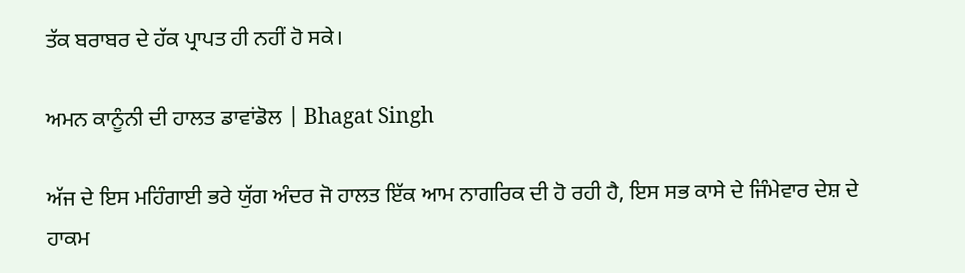ਤੱਕ ਬਰਾਬਰ ਦੇ ਹੱਕ ਪ੍ਰਾਪਤ ਹੀ ਨਹੀਂ ਹੋ ਸਕੇ।

ਅਮਨ ਕਾਨੂੰਨੀ ਦੀ ਹਾਲਤ ਡਾਵਾਂਡੋਲ | Bhagat Singh

ਅੱਜ ਦੇ ਇਸ ਮਹਿੰਗਾਈ ਭਰੇ ਯੁੱਗ ਅੰਦਰ ਜੋ ਹਾਲਤ ਇੱਕ ਆਮ ਨਾਗਰਿਕ ਦੀ ਹੋ ਰਹੀ ਹੈ, ਇਸ ਸਭ ਕਾਸੇ ਦੇ ਜਿੰਮੇਵਾਰ ਦੇਸ਼ ਦੇ ਹਾਕਮ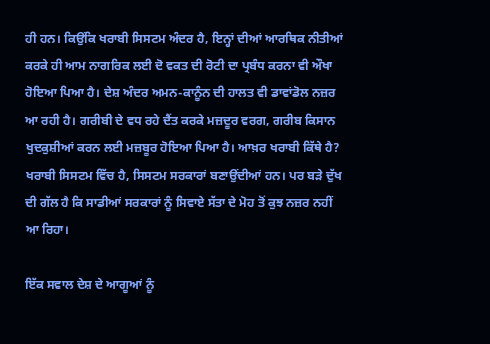ਹੀ ਹਨ। ਕਿਉਂਕਿ ਖਰਾਬੀ ਸਿਸਟਮ ਅੰਦਰ ਹੈ, ਇਨ੍ਹਾਂ ਦੀਆਂ ਆਰਥਿਕ ਨੀਤੀਆਂ ਕਰਕੇ ਹੀ ਆਮ ਨਾਗਰਿਕ ਲਈ ਦੋ ਵਕਤ ਦੀ ਰੋਟੀ ਦਾ ਪ੍ਰਬੰਧ ਕਰਨਾ ਵੀ ਔਖਾ ਹੋਇਆ ਪਿਆ ਹੈ। ਦੇਸ਼ ਅੰਦਰ ਅਮਨ-ਕਾਨੂੰਨ ਦੀ ਹਾਲਤ ਵੀ ਡਾਵਾਂਡੋਲ ਨਜ਼ਰ ਆ ਰਹੀ ਹੈ। ਗਰੀਬੀ ਦੇ ਵਧ ਰਹੇ ਦੈਂਤ ਕਰਕੇ ਮਜ਼ਦੂਰ ਵਰਗ, ਗਰੀਬ ਕਿਸਾਨ ਖੁਦਕੁਸ਼ੀਆਂ ਕਰਨ ਲਈ ਮਜ਼ਬੂਰ ਹੋਇਆ ਪਿਆ ਹੈ। ਆਖ਼ਰ ਖਰਾਬੀ ਕਿੱਥੇ ਹੈ? ਖਰਾਬੀ ਸਿਸਟਮ ਵਿੱਚ ਹੈ, ਸਿਸਟਮ ਸਰਕਾਰਾਂ ਬਣਾਉਂਦੀਆਂ ਹਨ। ਪਰ ਬੜੇ ਦੁੱਖ ਦੀ ਗੱਲ ਹੈ ਕਿ ਸਾਡੀਆਂ ਸਰਕਾਰਾਂ ਨੂੰ ਸਿਵਾਏ ਸੱਤਾ ਦੇ ਮੋਹ ਤੋਂ ਕੁਝ ਨਜ਼ਰ ਨਹੀਂ ਆ ਰਿਹਾ।

ਇੱਕ ਸਵਾਲ ਦੇਸ਼ ਦੇ ਆਗੂਆਂ ਨੂੰ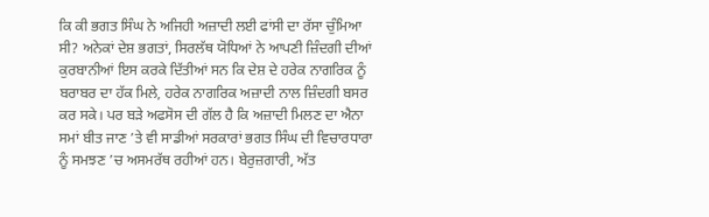ਕਿ ਕੀ ਭਗਤ ਸਿੰਘ ਨੇ ਅਜਿਹੀ ਅਜ਼ਾਦੀ ਲਈ ਫਾਂਸੀ ਦਾ ਰੱਸਾ ਚੁੰਮਿਆ ਸੀ? ਅਨੇਕਾਂ ਦੇਸ਼ ਭਗਤਾਂ, ਸਿਰਲੱਥ ਯੋਧਿਆਂ ਨੇ ਆਪਣੀ ਜ਼ਿੰਦਗੀ ਦੀਆਂ ਕੁਰਬਾਨੀਆਂ ਇਸ ਕਰਕੇ ਦਿੱਤੀਆਂ ਸਨ ਕਿ ਦੇਸ਼ ਦੇ ਹਰੇਕ ਨਾਗਰਿਕ ਨੂੰ ਬਰਾਬਰ ਦਾ ਹੱਕ ਮਿਲੇ, ਹਰੇਕ ਨਾਗਰਿਕ ਅਜ਼ਾਦੀ ਨਾਲ ਜ਼ਿੰਦਗੀ ਬਸਰ ਕਰ ਸਕੇ। ਪਰ ਬੜੇ ਅਫਸੋਸ ਦੀ ਗੱਲ ਹੈ ਕਿ ਅਜ਼ਾਦੀ ਮਿਲਣ ਦਾ ਐਨਾ ਸਮਾਂ ਬੀਤ ਜਾਣ ’ਤੇ ਵੀ ਸਾਡੀਆਂ ਸਰਕਾਰਾਂ ਭਗਤ ਸਿੰਘ ਦੀ ਵਿਚਾਰਧਾਰਾ ਨੂੰ ਸਮਝਣ ’ਚ ਅਸਮਰੱਥ ਰਹੀਆਂ ਹਨ। ਬੇਰੁਜ਼ਗਾਰੀ, ਅੱਤ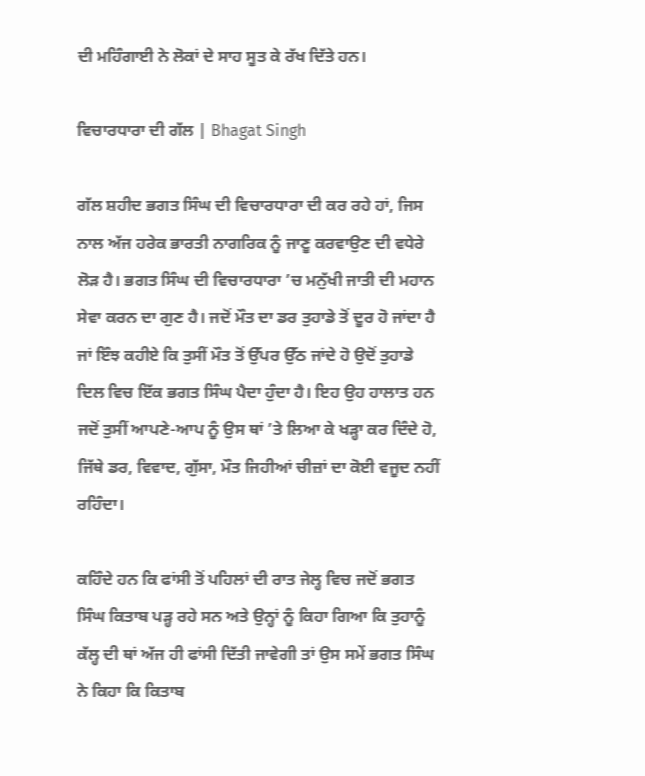ਦੀ ਮਹਿੰਗਾਈ ਨੇ ਲੋਕਾਂ ਦੇ ਸਾਹ ਸੂਤ ਕੇ ਰੱਖ ਦਿੱਤੇ ਹਨ।

ਵਿਚਾਰਧਾਰਾ ਦੀ ਗੱਲ | Bhagat Singh

ਗੱਲ ਸ਼ਹੀਦ ਭਗਤ ਸਿੰਘ ਦੀ ਵਿਚਾਰਧਾਰਾ ਦੀ ਕਰ ਰਹੇ ਹਾਂ, ਜਿਸ ਨਾਲ ਅੱਜ ਹਰੇਕ ਭਾਰਤੀ ਨਾਗਰਿਕ ਨੂੰ ਜਾਣੂ ਕਰਵਾਉਣ ਦੀ ਵਧੇਰੇ ਲੋੜ ਹੈ। ਭਗਤ ਸਿੰਘ ਦੀ ਵਿਚਾਰਧਾਰਾ ’ਚ ਮਨੁੱਖੀ ਜਾਤੀ ਦੀ ਮਹਾਨ ਸੇਵਾ ਕਰਨ ਦਾ ਗੁਣ ਹੈ। ਜਦੋਂ ਮੌਤ ਦਾ ਡਰ ਤੁਹਾਡੇ ਤੋਂ ਦੂਰ ਹੋ ਜਾਂਦਾ ਹੈ ਜਾਂ ਇੰਝ ਕਹੀਏ ਕਿ ਤੁਸੀਂ ਮੌਤ ਤੋਂ ਉੱਪਰ ਉੱਠ ਜਾਂਦੇ ਹੋ ਉਦੋਂ ਤੁਹਾਡੇ ਦਿਲ ਵਿਚ ਇੱਕ ਭਗਤ ਸਿੰਘ ਪੈਦਾ ਹੁੰਦਾ ਹੈ। ਇਹ ਉਹ ਹਾਲਾਤ ਹਨ ਜਦੋਂ ਤੁਸੀਂ ਆਪਣੇ-ਆਪ ਨੂੰ ਉਸ ਥਾਂ ’ਤੇ ਲਿਆ ਕੇ ਖੜ੍ਹਾ ਕਰ ਦਿੰਦੇ ਹੋ, ਜਿੱਥੇ ਡਰ, ਵਿਵਾਦ, ਗੁੱਸਾ, ਮੌਤ ਜਿਹੀਆਂ ਚੀਜ਼ਾਂ ਦਾ ਕੋਈ ਵਜੂਦ ਨਹੀਂ ਰਹਿੰਦਾ।

ਕਹਿੰਦੇ ਹਨ ਕਿ ਫਾਂਸੀ ਤੋਂ ਪਹਿਲਾਂ ਦੀ ਰਾਤ ਜੇਲ੍ਹ ਵਿਚ ਜਦੋਂ ਭਗਤ ਸਿੰਘ ਕਿਤਾਬ ਪੜ੍ਹ ਰਹੇ ਸਨ ਅਤੇ ਉਨ੍ਹਾਂ ਨੂੰ ਕਿਹਾ ਗਿਆ ਕਿ ਤੁਹਾਨੂੰ ਕੱਲ੍ਹ ਦੀ ਥਾਂ ਅੱਜ ਹੀ ਫਾਂਸੀ ਦਿੱਤੀ ਜਾਵੇਗੀ ਤਾਂ ਉਸ ਸਮੇਂ ਭਗਤ ਸਿੰਘ ਨੇ ਕਿਹਾ ਕਿ ਕਿਤਾਬ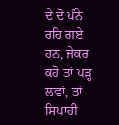ਦੇ ਦੋ ਪੰਨੇ ਰਹਿ ਗਏ ਹਨ, ਜੇਕਰ ਕਹੋ ਤਾਂ ਪੜ੍ਹ ਲਵਾਂ, ਤਾਂ ਸਿਪਾਹੀ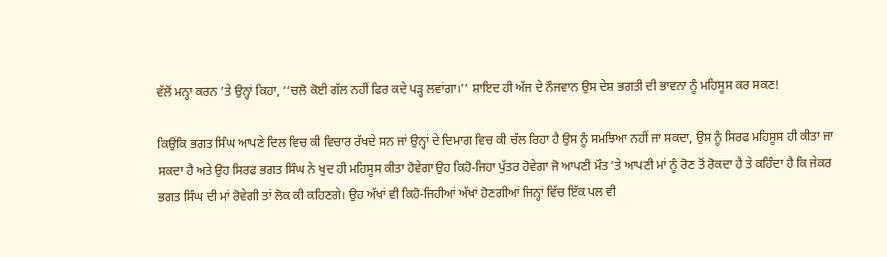ਵੱਲੋਂ ਮਨ੍ਹਾ ਕਰਨ ’ਤੇ ਉਨ੍ਹਾਂ ਕਿਹਾ, ‘‘ਚਲੋ ਕੋਈ ਗੱਲ ਨਹੀਂ ਫਿਰ ਕਦੇ ਪੜ੍ਹ ਲਵਾਂਗਾ।’’ ਸ਼ਾਇਦ ਹੀ ਅੱਜ ਦੇ ਨੌਜਵਾਨ ਉਸ ਦੇਸ਼ ਭਗਤੀ ਦੀ ਭਾਵਨਾ ਨੂੰ ਮਹਿਸੂਸ ਕਰ ਸਕਣ!

ਕਿਉਂਕਿ ਭਗਤ ਸਿੰਘ ਆਪਣੇ ਦਿਲ ਵਿਚ ਕੀ ਵਿਚਾਰ ਰੱਖਦੇ ਸਨ ਜਾਂ ਉਨ੍ਹਾਂ ਦੇ ਦਿਮਾਗ ਵਿਚ ਕੀ ਚੱਲ ਰਿਹਾ ਹੈ ਉਸ ਨੂੰ ਸਮਝਿਆ ਨਹੀਂ ਜਾ ਸਕਦਾ, ਉਸ ਨੂੰ ਸਿਰਫ ਮਹਿਸੂਸ ਹੀ ਕੀਤਾ ਜਾ ਸਕਦਾ ਹੈ ਅਤੇ ਉਹ ਸਿਰਫ ਭਗਤ ਸਿੰਘ ਨੇ ਖੁਦ ਹੀ ਮਹਿਸੂਸ ਕੀਤਾ ਹੋਵੇਗਾ ਉਹ ਕਿਹੋ-ਜਿਹਾ ਪੁੱਤਰ ਹੋਵੇਗਾ ਜੋ ਆਪਣੀ ਮੌਤ ’ਤੇ ਆਪਣੀ ਮਾਂ ਨੂੰ ਰੋਣ ਤੋਂ ਰੋਕਦਾ ਹੈ ਤੇ ਕਹਿੰਦਾ ਹੈ ਕਿ ਜੇਕਰ ਭਗਤ ਸਿੰਘ ਦੀ ਮਾਂ ਰੋਵੇਗੀ ਤਾਂ ਲੋਕ ਕੀ ਕਹਿਣਗੇ। ਉਹ ਅੱਖਾਂ ਵੀ ਕਿਹੋ-ਜਿਹੀਆਂ ਅੱਖਾਂ ਹੋਣਗੀਆਂ ਜਿਨ੍ਹਾਂ ਵਿੱਚ ਇੱਕ ਪਲ ਵੀ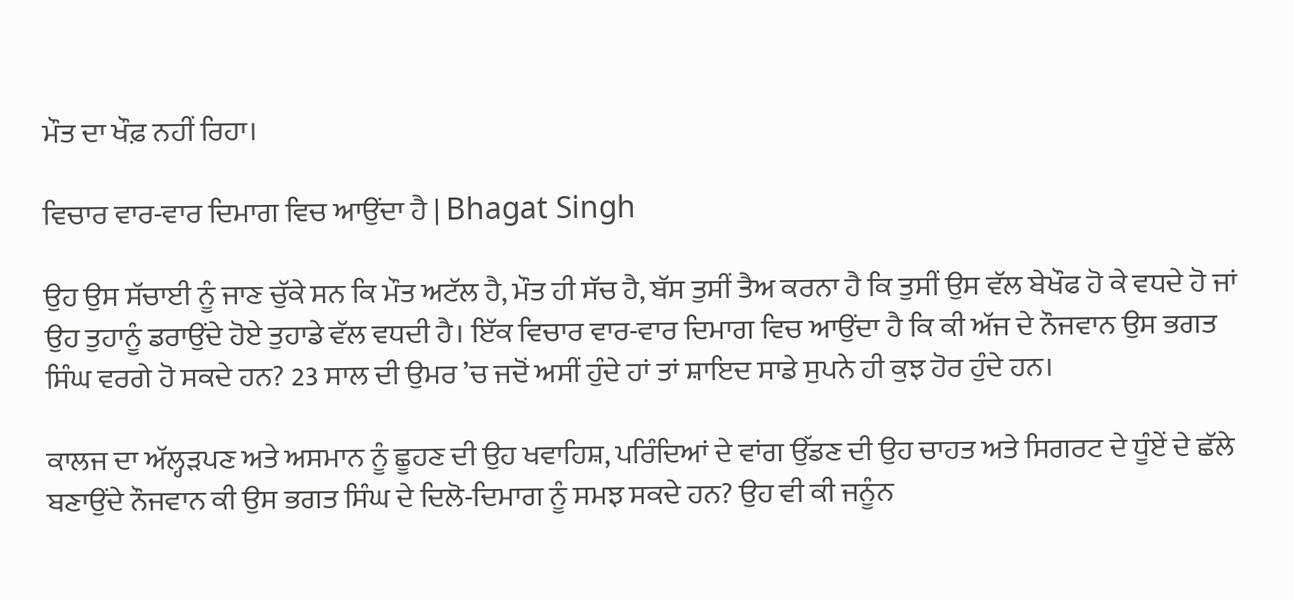ਮੌਤ ਦਾ ਖੌਫ਼ ਨਹੀਂ ਰਿਹਾ।

ਵਿਚਾਰ ਵਾਰ-ਵਾਰ ਦਿਮਾਗ ਵਿਚ ਆਉਂਦਾ ਹੈ | Bhagat Singh

ਉਹ ਉਸ ਸੱਚਾਈ ਨੂੰ ਜਾਣ ਚੁੱਕੇ ਸਨ ਕਿ ਮੌਤ ਅਟੱਲ ਹੈ, ਮੌਤ ਹੀ ਸੱਚ ਹੈ, ਬੱਸ ਤੁਸੀਂ ਤੈਅ ਕਰਨਾ ਹੈ ਕਿ ਤੁਸੀਂ ਉਸ ਵੱਲ ਬੇਖੌਫ ਹੋ ਕੇ ਵਧਦੇ ਹੋ ਜਾਂ ਉਹ ਤੁਹਾਨੂੰ ਡਰਾਉਂਦੇ ਹੋਏ ਤੁਹਾਡੇ ਵੱਲ ਵਧਦੀ ਹੈ। ਇੱਕ ਵਿਚਾਰ ਵਾਰ-ਵਾਰ ਦਿਮਾਗ ਵਿਚ ਆਉਂਦਾ ਹੈ ਕਿ ਕੀ ਅੱਜ ਦੇ ਨੌਜਵਾਨ ਉਸ ਭਗਤ ਸਿੰਘ ਵਰਗੇ ਹੋ ਸਕਦੇ ਹਨ? 23 ਸਾਲ ਦੀ ਉਮਰ ’ਚ ਜਦੋਂ ਅਸੀਂ ਹੁੰਦੇ ਹਾਂ ਤਾਂ ਸ਼ਾਇਦ ਸਾਡੇ ਸੁਪਨੇ ਹੀ ਕੁਝ ਹੋਰ ਹੁੰਦੇ ਹਨ।

ਕਾਲਜ ਦਾ ਅੱਲ੍ਹੜਪਣ ਅਤੇ ਅਸਮਾਨ ਨੂੰ ਛੂਹਣ ਦੀ ਉਹ ਖਵਾਹਿਸ਼, ਪਰਿੰਦਿਆਂ ਦੇ ਵਾਂਗ ਉੱਡਣ ਦੀ ਉਹ ਚਾਹਤ ਅਤੇ ਸਿਗਰਟ ਦੇ ਧੂੰਏਂ ਦੇ ਛੱਲੇ ਬਣਾਉਂਦੇ ਨੌਜਵਾਨ ਕੀ ਉਸ ਭਗਤ ਸਿੰਘ ਦੇ ਦਿਲੋ-ਦਿਮਾਗ ਨੂੰ ਸਮਝ ਸਕਦੇ ਹਨ? ਉਹ ਵੀ ਕੀ ਜਨੂੰਨ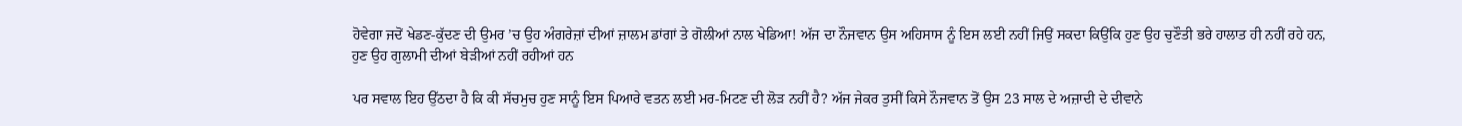ਹੋਵੇਗਾ ਜਦੋਂ ਖੇਡਣ-ਕੁੱਦਣ ਦੀ ਉਮਰ ’ਚ ਉਹ ਅੰਗਰੇਜ਼ਾਂ ਦੀਆਂ ਜ਼ਾਲਮ ਡਾਂਗਾਂ ਤੇ ਗੋਲੀਆਂ ਨਾਲ ਖੇਡਿਆ! ਅੱਜ ਦਾ ਨੌਜਵਾਨ ਉਸ ਅਹਿਸਾਸ ਨੂੰ ਇਸ ਲਈ ਨਹੀਂ ਜਿਉਂ ਸਕਦਾ ਕਿਉਂਕਿ ਹੁਣ ਉਹ ਚੁਣੌਤੀ ਭਰੇ ਹਾਲਾਤ ਹੀ ਨਹੀਂ ਰਹੇ ਹਨ, ਹੁਣ ਉਹ ਗੁਲਾਮੀ ਦੀਆਂ ਬੇੜੀਆਂ ਨਹੀਂ ਰਹੀਆਂ ਹਨ

ਪਰ ਸਵਾਲ ਇਹ ਉੱਠਦਾ ਹੈ ਕਿ ਕੀ ਸੱਚਮੁਚ ਹੁਣ ਸਾਨੂੰ ਇਸ ਪਿਆਰੇ ਵਤਨ ਲਈ ਮਰ-ਮਿਟਣ ਦੀ ਲੋੜ ਨਹੀਂ ਹੈ? ਅੱਜ ਜੇਕਰ ਤੁਸੀਂ ਕਿਸੇ ਨੌਜਵਾਨ ਤੋਂ ਉਸ 23 ਸਾਲ ਦੇ ਅਜ਼ਾਦੀ ਦੇ ਦੀਵਾਨੇ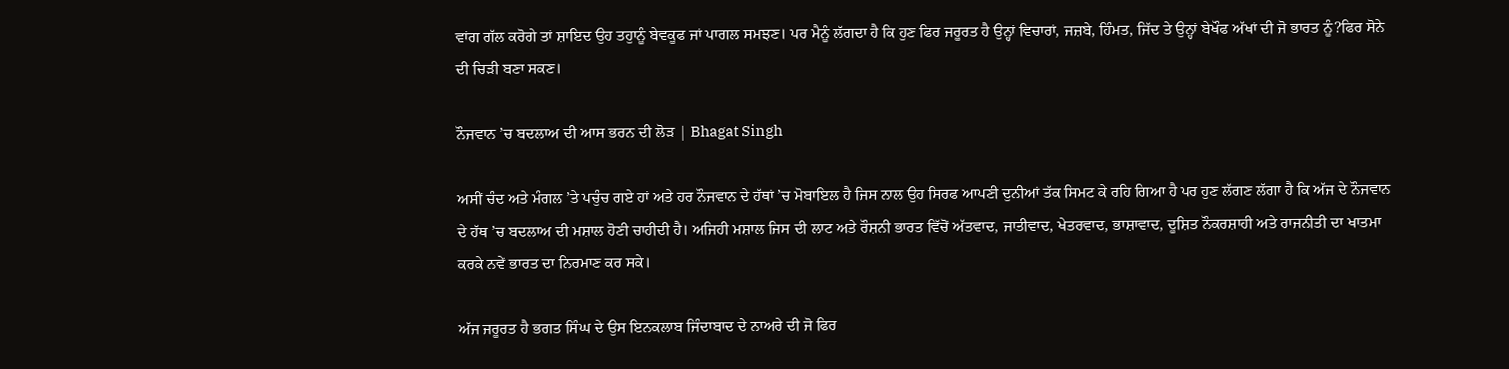ਵਾਂਗ ਗੱਲ ਕਰੋਗੇ ਤਾਂ ਸ਼ਾਇਦ ਉਹ ਤਹੁਾਨੂੰ ਬੇਵਕੂਫ ਜਾਂ ਪਾਗਲ ਸਮਝਣ। ਪਰ ਮੈਨੂੰ ਲੱਗਦਾ ਹੈ ਕਿ ਹੁਣ ਫਿਰ ਜਰੂਰਤ ਹੈ ਉਨ੍ਹਾਂ ਵਿਚਾਰਾਂ, ਜਜ਼ਬੇ, ਹਿੰਮਤ, ਜਿੱਦ ਤੇ ਉਨ੍ਹਾਂ ਬੇਖੌਫ ਅੱਖਾਂ ਦੀ ਜੋ ਭਾਰਤ ਨੂੰ?ਫਿਰ ਸੋਨੇ ਦੀ ਚਿੜੀ ਬਣਾ ਸਕਣ।

ਨੌਜਵਾਨ ’ਚ ਬਦਲਾਅ ਦੀ ਆਸ ਭਰਨ ਦੀ ਲੋੜ | Bhagat Singh

ਅਸੀਂ ਚੰਦ ਅਤੇ ਮੰਗਲ ’ਤੇ ਪਚੁੰਚ ਗਏ ਹਾਂ ਅਤੇ ਹਰ ਨੌਜਵਾਨ ਦੇ ਹੱਥਾਂ ’ਚ ਮੋਬਾਇਲ ਹੈ ਜਿਸ ਨਾਲ ਉਹ ਸਿਰਫ ਆਪਣੀ ਦੁਨੀਆਂ ਤੱਕ ਸਿਮਟ ਕੇ ਰਹਿ ਗਿਆ ਹੈ ਪਰ ਹੁਣ ਲੱਗਣ ਲੱਗਾ ਹੈ ਕਿ ਅੱਜ ਦੇ ਨੌਜਵਾਨ ਦੇ ਹੱਥ ’ਚ ਬਦਲਾਅ ਦੀ ਮਸ਼ਾਲ ਹੋਣੀ ਚਾਹੀਦੀ ਹੈ। ਅਜਿਹੀ ਮਸ਼ਾਲ ਜਿਸ ਦੀ ਲਾਟ ਅਤੇ ਰੌਸ਼ਨੀ ਭਾਰਤ ਵਿੱਚੋਂ ਅੱਤਵਾਦ, ਜਾਤੀਵਾਦ, ਖੇਤਰਵਾਦ, ਭਾਸ਼ਾਵਾਦ, ਦੂਸ਼ਿਤ ਨੌਕਰਸ਼ਾਹੀ ਅਤੇ ਰਾਜਨੀਤੀ ਦਾ ਖਾਤਮਾ ਕਰਕੇ ਨਵੇਂ ਭਾਰਤ ਦਾ ਨਿਰਮਾਣ ਕਰ ਸਕੇ।

ਅੱਜ ਜਰੂਰਤ ਹੈ ਭਗਤ ਸਿੰਘ ਦੇ ਉਸ ਇਨਕਲਾਬ ਜਿੰਦਾਬਾਦ ਦੇ ਨਾਅਰੇ ਦੀ ਜੋ ਫਿਰ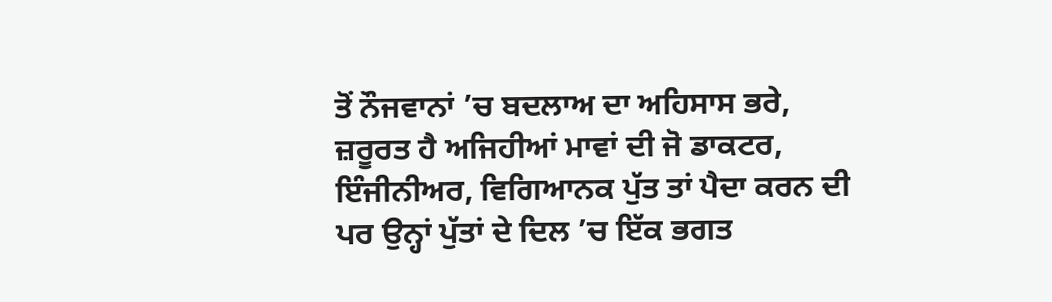ਤੋਂ ਨੌਜਵਾਨਾਂ ’ਚ ਬਦਲਾਅ ਦਾ ਅਹਿਸਾਸ ਭਰੇ, ਜ਼ਰੂਰਤ ਹੈ ਅਜਿਹੀਆਂ ਮਾਵਾਂ ਦੀ ਜੋ ਡਾਕਟਰ, ਇੰਜੀਨੀਅਰ, ਵਿਗਿਆਨਕ ਪੁੱਤ ਤਾਂ ਪੈਦਾ ਕਰਨ ਦੀ ਪਰ ਉਨ੍ਹਾਂ ਪੁੱਤਾਂ ਦੇ ਦਿਲ ’ਚ ਇੱਕ ਭਗਤ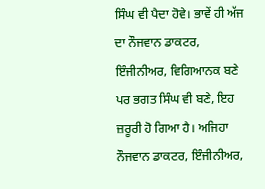ਸਿੰਘ ਵੀ ਪੈਦਾ ਹੋਵੇ। ਭਾਵੇਂ ਹੀ ਅੱਜ ਦਾ ਨੌਜਵਾਨ ਡਾਕਟਰ, ਇੰਜੀਨੀਅਰ, ਵਿਗਿਆਨਕ ਬਣੇ ਪਰ ਭਗਤ ਸਿੰਘ ਵੀ ਬਣੇ, ਇਹ ਜ਼ਰੂਰੀ ਹੋ ਗਿਆ ਹੈ। ਅਜਿਹਾ ਨੌਜਵਾਨ ਡਾਕਟਰ, ਇੰਜੀਨੀਅਰ,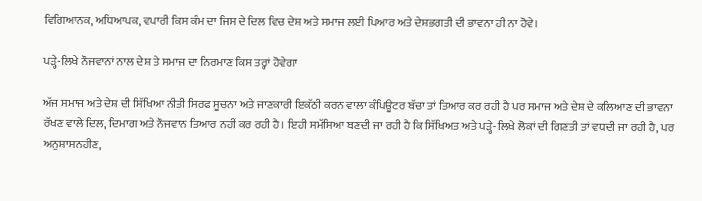ਵਿਗਿਆਨਕ, ਅਧਿਆਪਕ, ਵਪਾਰੀ ਕਿਸ ਕੰਮ ਦਾ ਜਿਸ ਦੇ ਦਿਲ ਵਿਚ ਦੇਸ਼ ਅਤੇ ਸਮਾਜ ਲਈ ਪਿਆਰ ਅਤੇ ਦੇਸ਼ਭਗਤੀ ਦੀ ਭਾਵਨਾ ਹੀ ਨਾ ਹੋਵੇ।

ਪੜ੍ਹੇ-ਲਿਖੇ ਨੌਜਵਾਨਾਂ ਨਾਲ ਦੇਸ਼ ਤੇ ਸਮਾਜ ਦਾ ਨਿਰਮਾਣ ਕਿਸ ਤਰ੍ਹਾਂ ਹੋਵੇਗਾ

ਅੱਜ ਸਮਾਜ ਅਤੇ ਦੇਸ਼ ਦੀ ਸਿੱਖਿਆ ਨੀਤੀ ਸਿਰਫ ਸੂਚਨਾ ਅਤੇ ਜਾਣਕਾਰੀ ਇਕੱਠੀ ਕਰਨ ਵਾਲਾ ਕੰਪਿਊਟਰ ਬੱਚਾ ਤਾਂ ਤਿਆਰ ਕਰ ਰਹੀ ਹੈ ਪਰ ਸਮਾਜ ਅਤੇ ਦੇਸ਼ ਦੇ ਕਲਿਆਣ ਦੀ ਭਾਵਨਾ ਰੱਖਣ ਵਾਲੇ ਦਿਲ, ਦਿਮਾਗ ਅਤੇ ਨੌਜਵਾਨ ਤਿਆਰ ਨਹੀਂ ਕਰ ਰਹੀ ਹੈ। ਇਹੀ ਸਮੱਸਿਆ ਬਣਦੀ ਜਾ ਰਹੀ ਹੈ ਕਿ ਸਿੱਖਿਅਤ ਅਤੇ ਪੜ੍ਹੇ-ਲਿਖੇ ਲੋਕਾਂ ਦੀ ਗਿਣਤੀ ਤਾਂ ਵਧਦੀ ਜਾ ਰਹੀ ਹੈ, ਪਰ ਅਨੁਸ਼ਾਸਨਹੀਣ,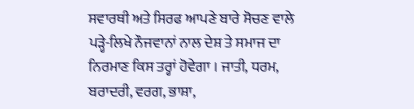ਸਵਾਰਥੀ ਅਤੇ ਸਿਰਫ ਆਪਣੇ ਬਾਰੇ ਸੋਚਣ ਵਾਲੇ ਪੜ੍ਹੇ-ਲਿਖੇ ਨੌਜਵਾਨਾਂ ਨਾਲ ਦੇਸ਼ ਤੇ ਸਮਾਜ ਦਾ ਨਿਰਮਾਣ ਕਿਸ ਤਰ੍ਹਾਂ ਹੋਵੇਗਾ । ਜਾਤੀ, ਧਰਮ, ਬਰਾਦਰੀ, ਵਰਗ, ਭਾਸ਼ਾ,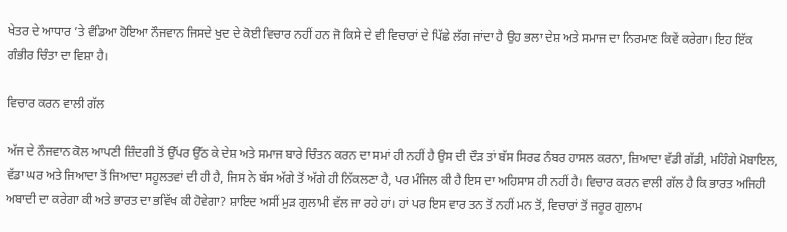ਖੇਤਰ ਦੇ ਆਧਾਰ ’ਤੇ ਵੰਡਿਆ ਹੋਇਆ ਨੌਜਵਾਨ ਜਿਸਦੇ ਖੁਦ ਦੇ ਕੋਈ ਵਿਚਾਰ ਨਹੀਂ ਹਨ ਜੋ ਕਿਸੇ ਦੇ ਵੀ ਵਿਚਾਰਾਂ ਦੇ ਪਿੱਛੇ ਲੱਗ ਜਾਂਦਾ ਹੈ ਉਹ ਭਲਾ ਦੇਸ਼ ਅਤੇ ਸਮਾਜ ਦਾ ਨਿਰਮਾਣ ਕਿਵੇਂ ਕਰੇਗਾ। ਇਹ ਇੱਕ ਗੰਭੀਰ ਚਿੰਤਾ ਦਾ ਵਿਸ਼ਾ ਹੈ।

ਵਿਚਾਰ ਕਰਨ ਵਾਲੀ ਗੱਲ

ਅੱਜ ਦੇ ਨੌਜਵਾਨ ਕੋਲ ਆਪਣੀ ਜ਼ਿੰਦਗੀ ਤੋਂ ਉੱਪਰ ਉੱਠ ਕੇ ਦੇਸ਼ ਅਤੇ ਸਮਾਜ ਬਾਰੇ ਚਿੰਤਨ ਕਰਨ ਦਾ ਸਮਾਂ ਹੀ ਨਹੀਂ ਹੈ ਉਸ ਦੀ ਦੌੜ ਤਾਂ ਬੱਸ ਸਿਰਫ ਨੰਬਰ ਹਾਸਲ ਕਰਨਾ, ਜ਼ਿਆਦਾ ਵੱਡੀ ਗੱਡੀ, ਮਹਿੰਗੇ ਮੋਬਾਇਲ, ਵੱਡਾ ਘਰ ਅਤੇ ਜਿਆਦਾ ਤੋਂ ਜਿਆਦਾ ਸਹੂਲਤਵਾਂ ਦੀ ਹੀ ਹੈ, ਜਿਸ ਨੇ ਬੱਸ ਅੱਗੇ ਤੋਂ ਅੱਗੇ ਹੀ ਨਿੱਕਲਣਾ ਹੈ, ਪਰ ਮੰਜਿਲ ਕੀ ਹੈ ਇਸ ਦਾ ਅਹਿਸਾਸ ਹੀ ਨਹੀਂ ਹੈ। ਵਿਚਾਰ ਕਰਨ ਵਾਲੀ ਗੱਲ ਹੈ ਕਿ ਭਾਰਤ ਅਜਿਹੀ ਅਬਾਦੀ ਦਾ ਕਰੇਗਾ ਕੀ ਅਤੇ ਭਾਰਤ ਦਾ ਭਵਿੱਖ ਕੀ ਹੋਵੇਗਾ? ਸ਼ਾਇਦ ਅਸੀਂ ਮੁੜ ਗੁਲਾਮੀ ਵੱਲ ਜਾ ਰਹੇ ਹਾਂ। ਹਾਂ ਪਰ ਇਸ ਵਾਰ ਤਨ ਤੋਂ ਨਹੀਂ ਮਨ ਤੋਂ, ਵਿਚਾਰਾਂ ਤੋਂ ਜਰੂਰ ਗੁਲਾਮ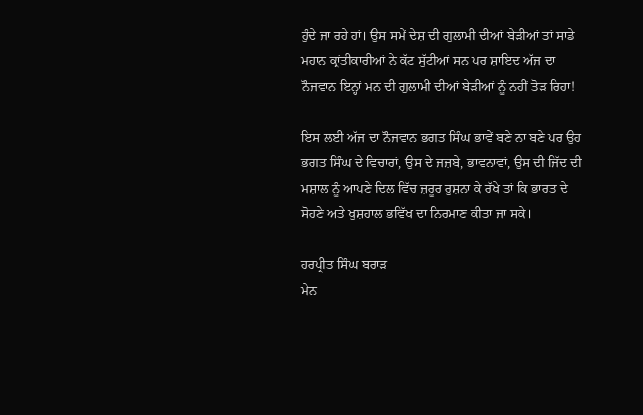ਹੁੰਦੇ ਜਾ ਰਹੇ ਹਾਂ। ਉਸ ਸਮੇਂ ਦੇਸ਼ ਦੀ ਗੁਲਾਮੀ ਦੀਆਂ ਬੇੜੀਆਂ ਤਾਂ ਸਾਡੇ ਮਹਾਨ ਕ੍ਰਾਂਤੀਕਾਰੀਆਂ ਨੇ ਕੱਟ ਸੁੱਟੀਆਂ ਸਨ ਪਰ ਸ਼ਾਇਦ ਅੱਜ ਦਾ ਨੌਜਵਾਨ ਇਨ੍ਹਾਂ ਮਨ ਦੀ ਗੁਲਾਮੀ ਦੀਆਂ ਬੇੜੀਆਂ ਨੂੰ ਨਹੀਂ ਤੋੜ ਰਿਹਾ!

ਇਸ ਲਈ ਅੱਜ ਦਾ ਨੌਜਵਾਨ ਭਗਤ ਸਿੰਘ ਭਾਵੇਂ ਬਣੇ ਨਾ ਬਣੇ ਪਰ ਉਹ ਭਗਤ ਸਿੰਘ ਦੇ ਵਿਚਾਰਾਂ, ਉਸ ਦੇ ਜਜ਼ਬੇ, ਭਾਵਨਾਵਾਂ, ਉਸ ਦੀ ਜਿੱਦ ਦੀ ਮਸ਼ਾਲ ਨੂੰ ਆਪਣੇ ਦਿਲ ਵਿੱਚ ਜ਼ਰੂਰ ਰੁਸ਼ਨਾ ਕੇ ਰੱਖੇ ਤਾਂ ਕਿ ਭਾਰਤ ਦੇ ਸੋਹਣੇ ਅਤੇ ਖੁਸ਼ਹਾਲ ਭਵਿੱਖ ਦਾ ਨਿਰਮਾਣ ਕੀਤਾ ਜਾ ਸਕੇ।

ਹਰਪ੍ਰੀਤ ਸਿੰਘ ਬਰਾੜ
ਮੇਨ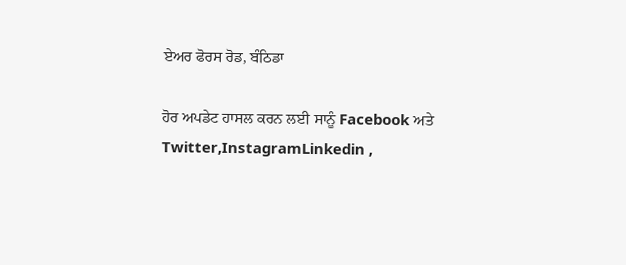ਏਅਰ ਫੋਰਸ ਰੋਡ, ਬੰਠਿਡਾ

ਹੋਰ ਅਪਡੇਟ ਹਾਸਲ ਕਰਨ ਲਈ ਸਾਨੂੰ Facebook ਅਤੇ Twitter,InstagramLinkedin ,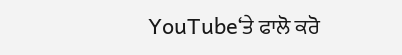YouTube‘ਤੇ ਫਾਲੋ ਕਰੋ